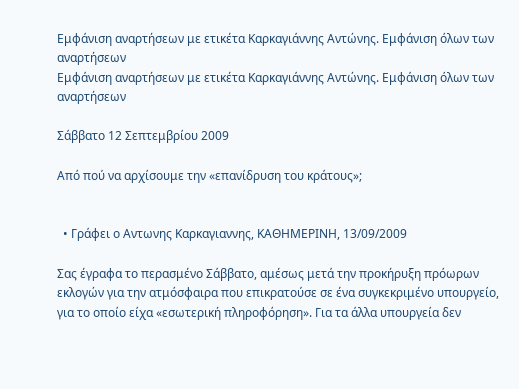Εμφάνιση αναρτήσεων με ετικέτα Καρκαγιάννης Αντώνης. Εμφάνιση όλων των αναρτήσεων
Εμφάνιση αναρτήσεων με ετικέτα Καρκαγιάννης Αντώνης. Εμφάνιση όλων των αναρτήσεων

Σάββατο 12 Σεπτεμβρίου 2009

Από πού να αρχίσουμε την «επανίδρυση του κράτους»;


  • Γράφει ο Aντωνης Καρκαγιαννης, ΚΑΘΗΜΕΡΙΝΗ, 13/09/2009

Σας έγραφα το περασμένο Σάββατο, αμέσως μετά την προκήρυξη πρόωρων εκλογών για την ατμόσφαιρα που επικρατούσε σε ένα συγκεκριμένο υπουργείο, για το οποίο είχα «εσωτερική πληροφόρηση». Για τα άλλα υπουργεία δεν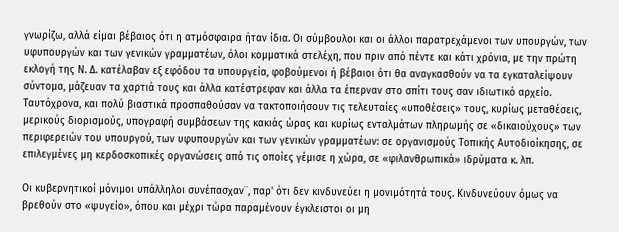γνωρίζω, αλλά είμαι βέβαιος ότι η ατμόσφαιρα ήταν ίδια. Οι σύμβουλοι και οι άλλοι παρατρεχάμενοι των υπουργών, των υφυπουργών και των γενικών γραμματέων, όλοι κομματικά στελέχη, που πριν από πέντε και κάτι χρόνια, με την πρώτη εκλογή της Ν. Δ. κατέλαβαν εξ εφόδου τα υπουργεία, φοβούμενοι ή βέβαιοι ότι θα αναγκασθούν να τα εγκαταλείψουν σύντομα, μάζευαν τα χαρτιά τους και άλλα κατέστρεφαν και άλλα τα έπερναν στο σπίτι τους σαν ιδιωτικό αρχείο. Ταυτόχρονα, και πολύ βιαστικά προσπαθούσαν να τακτοποιήσουν τις τελευταίες «υποθέσεις» τους, κυρίως μεταθέσεις, μερικούς διορισμούς, υπογραφή συμβάσεων της κακιάς ώρας και κυρίως ενταλμάτων πληρωμής σε «δικαιούχους» των περιφερειών του υπουργού, των υφυπουργών και των γενικών γραμματέων: σε οργανισμούς Τοπικής Αυτοδιοίκησης, σε επιλεγμένες μη κερδοσκοπικές οργανώσεις από τις οποίες γέμισε η χώρα, σε «φιλανθρωπικά» ιδρύματα κ. λπ.

Οι κυβερνητικοί μόνιμοι υπάλληλοι συνέπασχαν¨, παρ' ότι δεν κινδυνεύει η μονιμότητά τους. Κινδυνεύουν όμως να βρεθούν στο «ψυγείο», όπου και μέχρι τώρα παραμένουν έγκλειστοι οι μη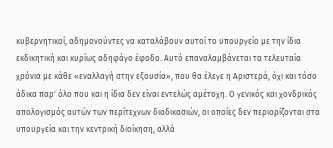κυβερνητικοί, αδημονούντες να καταλάβουν αυτοί το υπουργείο με την ίδια εκδικητική και κυρίως αδηφάγο έφοδο. Αυτό επαναλαμβάνεται τα τελευταία χρόνια με κάθε «εναλλαγή στην εξουσία», που θα έλεγε η Αριστερά, όχι και τόσο άδικα παρ' όλο που και η ίδια δεν είναι εντελώς αμέτοχη. Ο γενικός και χονδρικός απολογισμός αυτών των περίτεχνων διαδικασιών, οι οποίες δεν περιορίζονται στα υπουργεία και την κεντρική διοίκηση, αλλά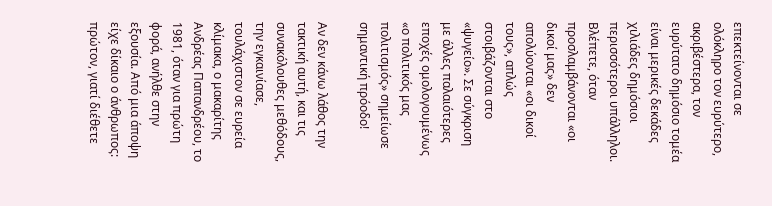επεκτείνονται σε ολόκληρο τον ευρύτερο, ακριβέστερα, τον ευρύτατο δημόσιο τομέα είναι μερικές δεκάδες χιλιάδες δημόσιοι περισσότεροι υπάλληλοι. Βλέπετε, όταν προσλαμβάνονται «οι δικοί μας» δεν απολύονται «οι δικοί τους», απλώς στοιβάζονται στο «ψυγείο». Σε σύγκριση με άλλες παλαιότερες εποχές ομολογουμένως «ο πολιτικός μας πολιτισμός» σημείωσε σημαντική πρόοδο!

Αν δεν κάνω λάθος την τακτική αυτή, και τις συνακόλουθες μεθόδους, την εγκαινίασε, τουλάχιστον σε ευρεία κλίμακα, ο μακαρίτης Ανδρέας Παπανδρέου, το 1981, όταν για πρώτη φορά, ανήλθε στην εξουσία. Από μια άποψη είχε δίκαιο ο άνθρωπος: πρώτον, γιατί διέθετε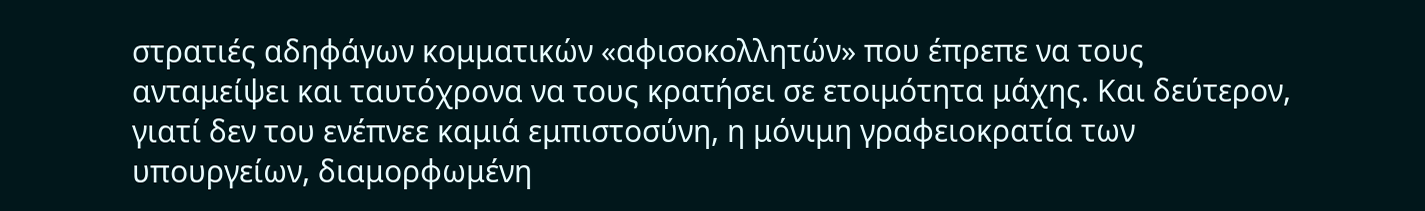στρατιές αδηφάγων κομματικών «αφισοκολλητών» που έπρεπε να τους ανταμείψει και ταυτόχρονα να τους κρατήσει σε ετοιμότητα μάχης. Και δεύτερον, γιατί δεν του ενέπνεε καμιά εμπιστοσύνη, η μόνιμη γραφειοκρατία των υπουργείων, διαμορφωμένη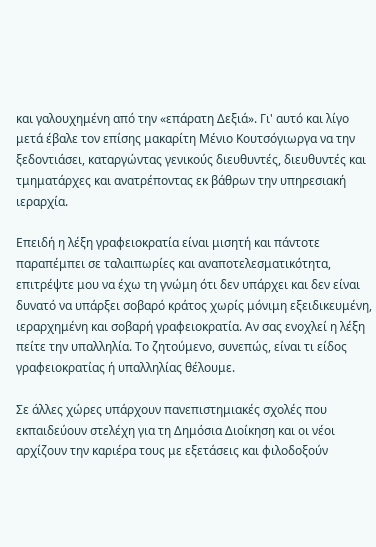και γαλουχημένη από την «επάρατη Δεξιά». Γι' αυτό και λίγο μετά έβαλε τον επίσης μακαρίτη Μένιο Κουτσόγιωργα να την ξεδοντιάσει, καταργώντας γενικούς διευθυντές, διευθυντές και τμηματάρχες και ανατρέποντας εκ βάθρων την υπηρεσιακή ιεραρχία.

Επειδή η λέξη γραφειοκρατία είναι μισητή και πάντοτε παραπέμπει σε ταλαιπωρίες και αναποτελεσματικότητα, επιτρέψτε μου να έχω τη γνώμη ότι δεν υπάρχει και δεν είναι δυνατό να υπάρξει σοβαρό κράτος χωρίς μόνιμη εξειδικευμένη, ιεραρχημένη και σοβαρή γραφειοκρατία. Αν σας ενοχλεί η λέξη πείτε την υπαλληλία. Το ζητούμενο, συνεπώς, είναι τι είδος γραφειοκρατίας ή υπαλληλίας θέλουμε.

Σε άλλες χώρες υπάρχουν πανεπιστημιακές σχολές που εκπαιδεύουν στελέχη για τη Δημόσια Διοίκηση και οι νέοι αρχίζουν την καριέρα τους με εξετάσεις και φιλοδοξούν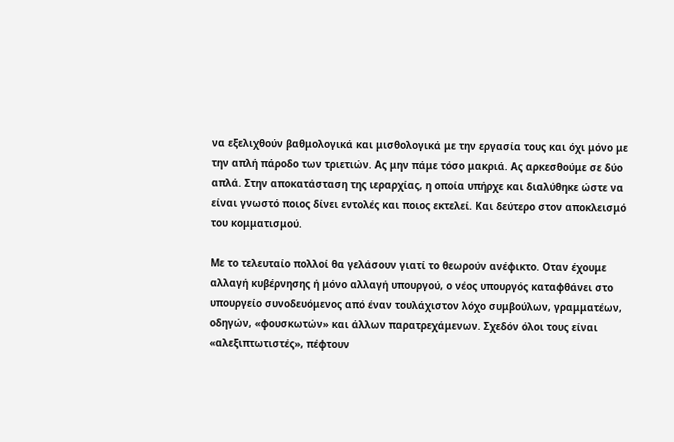να εξελιχθούν βαθμολογικά και μισθολογικά με την εργασία τους και όχι μόνο με την απλή πάροδο των τριετιών. Ας μην πάμε τόσο μακριά. Ας αρκεσθούμε σε δύο απλά. Στην αποκατάσταση της ιεραρχίας, η οποία υπήρχε και διαλύθηκε ώστε να είναι γνωστό ποιος δίνει εντολές και ποιος εκτελεί. Και δεύτερο στον αποκλεισμό του κομματισμού.

Με το τελευταίο πολλοί θα γελάσουν γιατί το θεωρούν ανέφικτο. Οταν έχουμε αλλαγή κυβέρνησης ή μόνο αλλαγή υπουργού, ο νέος υπουργός καταφθάνει στο υπουργείο συνοδευόμενος από έναν τουλάχιστον λόχο συμβούλων, γραμματέων, οδηγών, «φουσκωτών» και άλλων παρατρεχάμενων. Σχεδόν όλοι τους είναι «αλεξιπτωτιστές», πέφτουν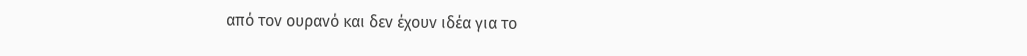από τον ουρανό και δεν έχουν ιδέα για το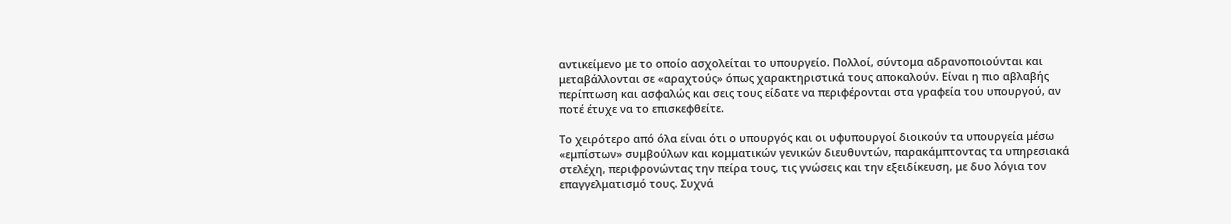αντικείμενο με το οποίο ασχολείται το υπουργείο. Πολλοί, σύντομα αδρανοποιούνται και μεταβάλλονται σε «αραχτούς» όπως χαρακτηριστικά τους αποκαλούν. Είναι η πιο αβλαβής περίπτωση και ασφαλώς και σεις τους είδατε να περιφέρονται στα γραφεία του υπουργού, αν ποτέ έτυχε να το επισκεφθείτε.

Το χειρότερο από όλα είναι ότι ο υπουργός και οι υφυπουργοί διοικούν τα υπουργεία μέσω «εμπίστων» συμβούλων και κομματικών γενικών διευθυντών, παρακάμπτοντας τα υπηρεσιακά στελέχη, περιφρονώντας την πείρα τους, τις γνώσεις και την εξειδίκευση, με δυο λόγια τον επαγγελματισμό τους. Συχνά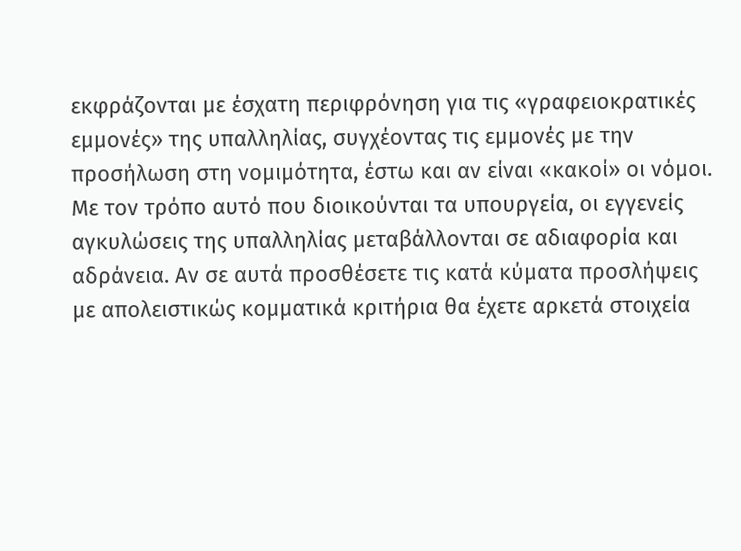εκφράζονται με έσχατη περιφρόνηση για τις «γραφειοκρατικές εμμονές» της υπαλληλίας, συγχέοντας τις εμμονές με την προσήλωση στη νομιμότητα, έστω και αν είναι «κακοί» οι νόμοι. Με τον τρόπο αυτό που διοικούνται τα υπουργεία, οι εγγενείς αγκυλώσεις της υπαλληλίας μεταβάλλονται σε αδιαφορία και αδράνεια. Αν σε αυτά προσθέσετε τις κατά κύματα προσλήψεις με απολειστικώς κομματικά κριτήρια θα έχετε αρκετά στοιχεία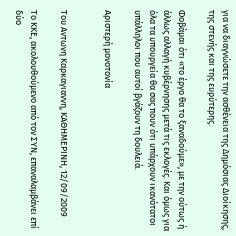για να διαγνώσετε την ασθένεια της Δημόσιας Διοίκησης, της στενής και της ευρύτερης.

Φοβάμαι ότι «το έργο θα το ξαναδούμε», με την ούτως ή άλλως αλλαγή κυβέρνησης μετά τις εκλογές. Και όμως για όλα τα υπουργεία θα σας πουν ότι υπάρχουν ικανότατοι υπάλληλοι που αυτοί βγάζουν τη δουλειά.

Αριστερή μονοτονία


Tου Aντωνη Kαρκαγιαννη, ΚΑΘΗΜΕΡΙΝΗ, 12/09/2009

Το ΚΚΕ, ακολουθούμενο από τον ΣΥΝ, επαναλαμβάνει επί δύο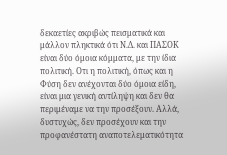δεκαετίες ακριβώς πεισματικά και μάλλον πληκτικά ότι Ν.Δ. και ΠΑΣΟΚ είναι δύο όμοια κόμματα, με την ίδια πολιτική. Οτι η πολιτική, όπως και η Φύση δεν ανέχονται δύο όμοια είδη, είναι μια γενική αντίληψη και δεν θα περιμέναμε να την προσέξουν. Αλλά, δυστυχώς, δεν προσέχουν και την προφανέστατη αναποτελεματικότητα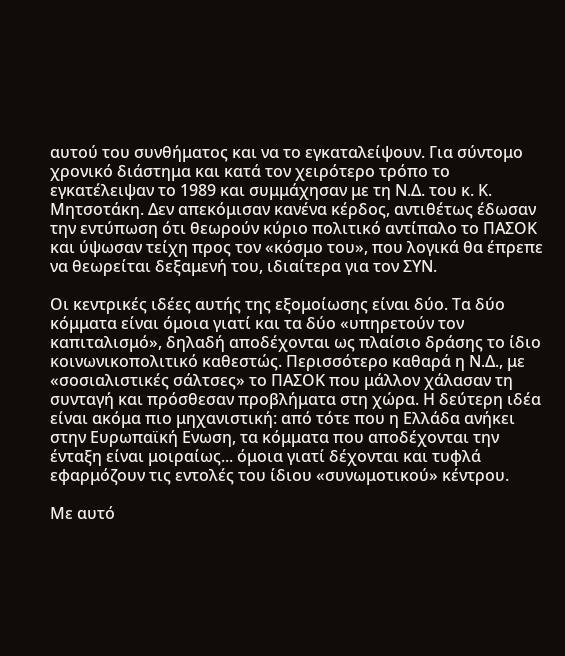αυτού του συνθήματος και να το εγκαταλείψουν. Για σύντομο χρονικό διάστημα και κατά τον χειρότερο τρόπο το εγκατέλειψαν το 1989 και συμμάχησαν με τη Ν.Δ. του κ. Κ. Μητσοτάκη. Δεν απεκόμισαν κανένα κέρδος, αντιθέτως έδωσαν την εντύπωση ότι θεωρούν κύριο πολιτικό αντίπαλο το ΠΑΣΟΚ και ύψωσαν τείχη προς τον «κόσμο του», που λογικά θα έπρεπε να θεωρείται δεξαμενή του, ιδιαίτερα για τον ΣΥΝ.

Οι κεντρικές ιδέες αυτής της εξομοίωσης είναι δύο. Τα δύο κόμματα είναι όμοια γιατί και τα δύο «υπηρετούν τον καπιταλισμό», δηλαδή αποδέχονται ως πλαίσιο δράσης το ίδιο κοινωνικοπολιτικό καθεστώς. Περισσότερο καθαρά η Ν.Δ., με «σοσιαλιστικές σάλτσες» το ΠΑΣΟΚ που μάλλον χάλασαν τη συνταγή και πρόσθεσαν προβλήματα στη χώρα. Η δεύτερη ιδέα είναι ακόμα πιο μηχανιστική: από τότε που η Ελλάδα ανήκει στην Ευρωπαϊκή Ενωση, τα κόμματα που αποδέχονται την ένταξη είναι μοιραίως... όμοια γιατί δέχονται και τυφλά εφαρμόζουν τις εντολές του ίδιου «συνωμοτικού» κέντρου.

Με αυτό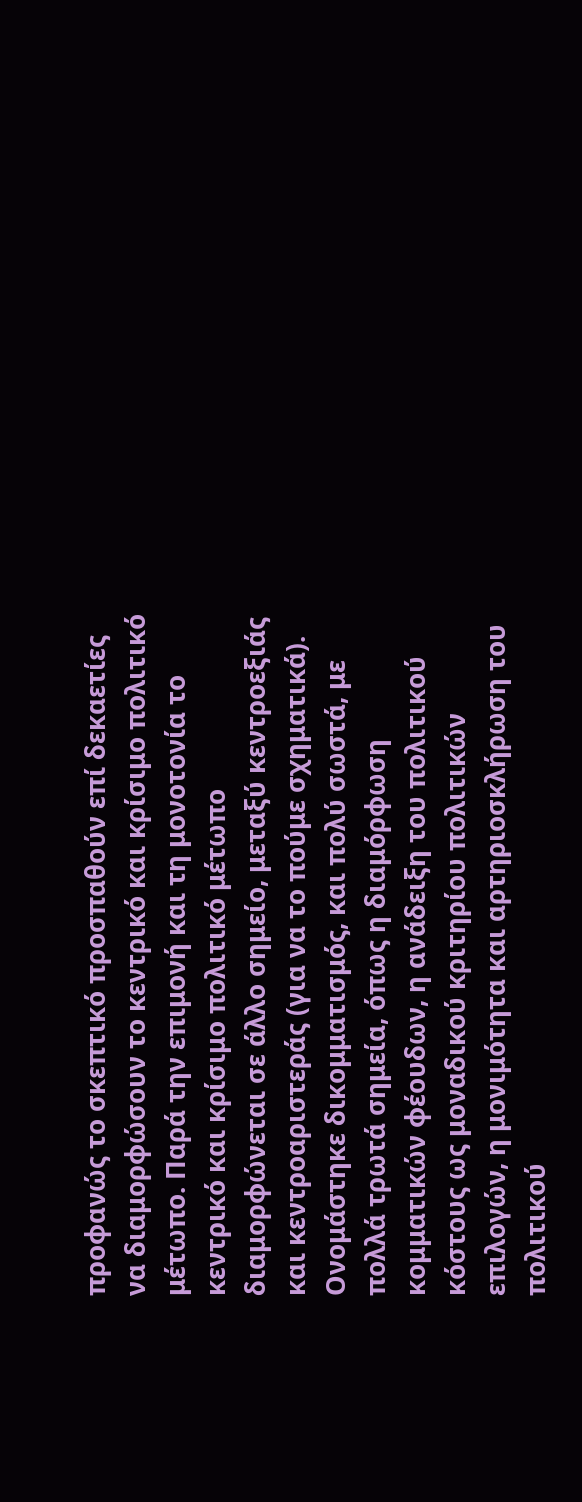προφανώς το σκεπτικό προσπαθούν επί δεκαετίες να διαμορφώσουν το κεντρικό και κρίσιμο πολιτικό μέτωπο. Παρά την επιμονή και τη μονοτονία το κεντρικό και κρίσιμο πολιτικό μέτωπο διαμορφώνεται σε άλλο σημείο, μεταξύ κεντροεξιάς και κεντροαριστεράς (για να το πούμε σχηματικά). Ονομάστηκε δικομματισμός, και πολύ σωστά, με πολλά τρωτά σημεία, όπως η διαμόρφωση κομματικών φέουδων, η ανάδειξη του πολιτικού κόστους ως μοναδικού κριτηρίου πολιτικών επιλογών, η μονιμότητα και αρτηριοσκλήρωση του πολιτικού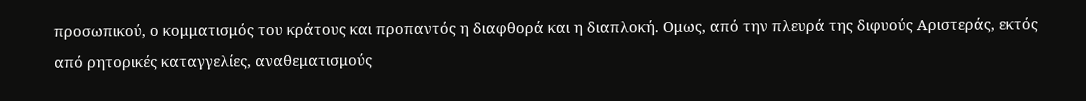προσωπικού, ο κομματισμός του κράτους και προπαντός η διαφθορά και η διαπλοκή. Ομως, από την πλευρά της διφυούς Αριστεράς, εκτός από ρητορικές καταγγελίες, αναθεματισμούς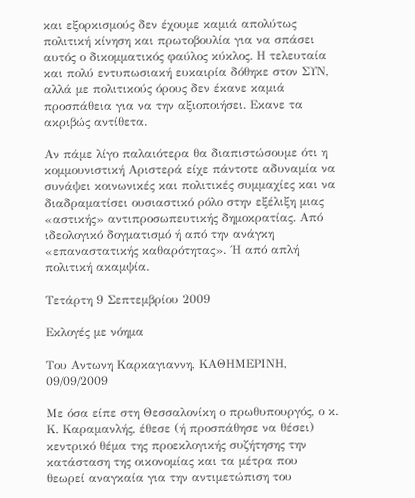και εξορκισμούς δεν έχουμε καμιά απολύτως πολιτική κίνηση και πρωτοβουλία για να σπάσει αυτός ο δικομματικός φαύλος κύκλος. Η τελευταία και πολύ εντυπωσιακή ευκαιρία δόθηκε στον ΣΥΝ, αλλά με πολιτικούς όρους δεν έκανε καμιά προσπάθεια για να την αξιοποιήσει. Εκανε τα ακριβώς αντίθετα.

Αν πάμε λίγο παλαιότερα θα διαπιστώσουμε ότι η κομμουνιστική Αριστερά είχε πάντοτε αδυναμία να συνάψει κοινωνικές και πολιτικές συμμαχίες και να διαδραματίσει ουσιαστικό ρόλο στην εξέλιξη μιας «αστικής» αντιπροσωπευτικής δημοκρατίας. Από ιδεολογικό δογματισμό ή από την ανάγκη «επαναστατικής καθαρότητας». ΄Η από απλή πολιτική ακαμψία.

Τετάρτη 9 Σεπτεμβρίου 2009

Εκλογές με νόημα

Tου Aντωνη Kαρκαγιαννη, ΚΑΘΗΜΕΡΙΝΗ, 09/09/2009

Με όσα είπε στη Θεσσαλονίκη ο πρωθυπουργός, ο κ. Κ. Καραμανλής, έθεσε (ή προσπάθησε να θέσει) κεντρικό θέμα της προεκλογικής συζήτησης την κατάσταση της οικονομίας και τα μέτρα που θεωρεί αναγκαία για την αντιμετώπιση του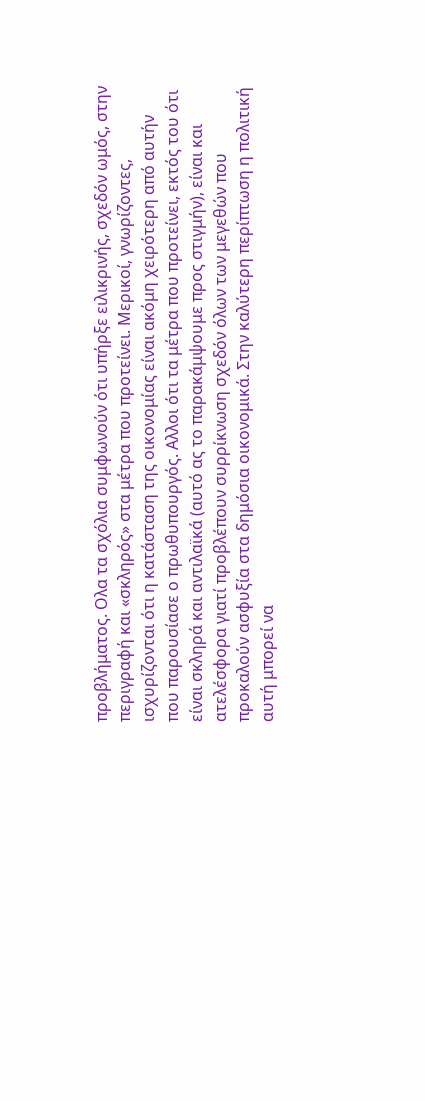προβλήματος. Ολα τα σχόλια συμφωνούν ότι υπήρξε ειλικρινής, σχεδόν ωμός, στην περιγραφή και «σκληρός» στα μέτρα που προτείνει. Μερικοί, γνωρίζοντες, ισχυρίζονται ότι η κατάσταση της οικονομίας είναι ακόμη χειρότερη από αυτήν που παρουσίασε ο πρωθυπουργός. Αλλοι ότι τα μέτρα που προτείνει, εκτός του ότι είναι σκληρά και αντιλαϊκά (αυτό ας το παρακάμψουμε προς στιγμήν), είναι και ατελέσφορα γιατί προβλέπουν συρρίκνωση σχεδόν όλων των μεγεθών που προκαλούν ασφυξία στα δημόσια οικονομικά. Στην καλύτερη περίπτωση η πολιτική αυτή μπορεί να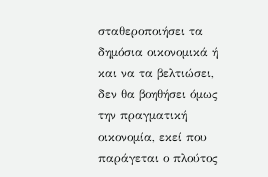σταθεροποιήσει τα δημόσια οικονομικά ή και να τα βελτιώσει, δεν θα βοηθήσει όμως την πραγματική οικονομία, εκεί που παράγεται ο πλούτος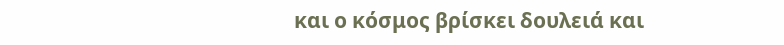και ο κόσμος βρίσκει δουλειά και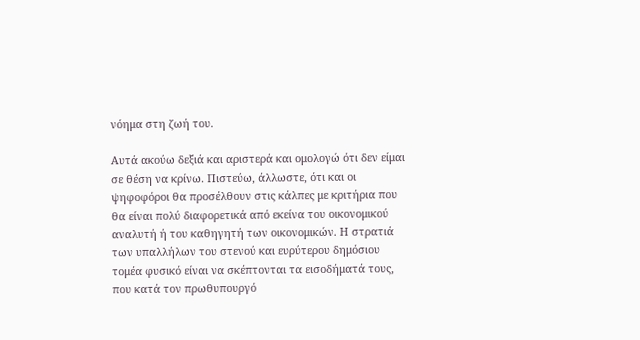νόημα στη ζωή του.

Αυτά ακούω δεξιά και αριστερά και ομολογώ ότι δεν είμαι σε θέση να κρίνω. Πιστεύω, άλλωστε, ότι και οι ψηφοφόροι θα προσέλθουν στις κάλπες με κριτήρια που θα είναι πολύ διαφορετικά από εκείνα του οικονομικού αναλυτή ή του καθηγητή των οικονομικών. Η στρατιά των υπαλλήλων του στενού και ευρύτερου δημόσιου τομέα φυσικό είναι να σκέπτονται τα εισοδήματά τους, που κατά τον πρωθυπουργό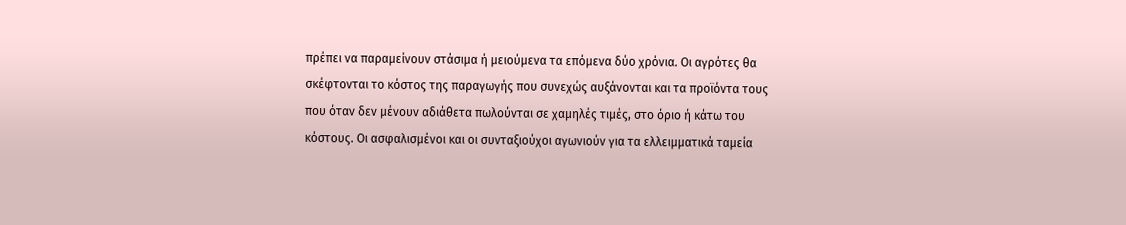πρέπει να παραμείνουν στάσιμα ή μειούμενα τα επόμενα δύο χρόνια. Οι αγρότες θα σκέφτονται το κόστος της παραγωγής που συνεχώς αυξάνονται και τα προϊόντα τους που όταν δεν μένουν αδιάθετα πωλούνται σε χαμηλές τιμές, στο όριο ή κάτω του κόστους. Οι ασφαλισμένοι και οι συνταξιούχοι αγωνιούν για τα ελλειμματικά ταμεία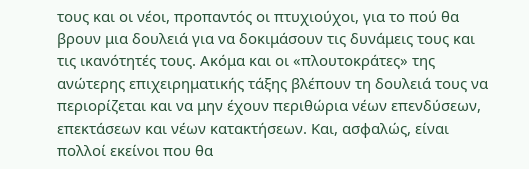τους και οι νέοι, προπαντός οι πτυχιούχοι, για το πού θα βρουν μια δουλειά για να δοκιμάσουν τις δυνάμεις τους και τις ικανότητές τους. Ακόμα και οι «πλουτοκράτες» της ανώτερης επιχειρηματικής τάξης βλέπουν τη δουλειά τους να περιορίζεται και να μην έχουν περιθώρια νέων επενδύσεων, επεκτάσεων και νέων κατακτήσεων. Και, ασφαλώς, είναι πολλοί εκείνοι που θα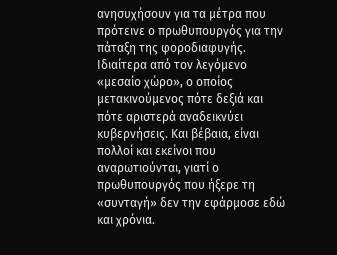ανησυχήσουν για τα μέτρα που πρότεινε ο πρωθυπουργός για την πάταξη της φοροδιαφυγής. Ιδιαίτερα από τον λεγόμενο «μεσαίο χώρο», ο οποίος μετακινούμενος πότε δεξιά και πότε αριστερά αναδεικνύει κυβερνήσεις. Και βέβαια, είναι πολλοί και εκείνοι που αναρωτιούνται, γιατί ο πρωθυπουργός που ήξερε τη «συνταγή» δεν την εφάρμοσε εδώ και χρόνια.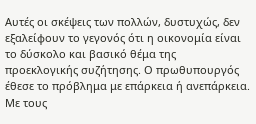Αυτές οι σκέψεις των πολλών, δυστυχώς, δεν εξαλείφουν το γεγονός ότι η οικονομία είναι το δύσκολο και βασικό θέμα της προεκλογικής συζήτησης. Ο πρωθυπουργός έθεσε το πρόβλημα με επάρκεια ή ανεπάρκεια. Με τους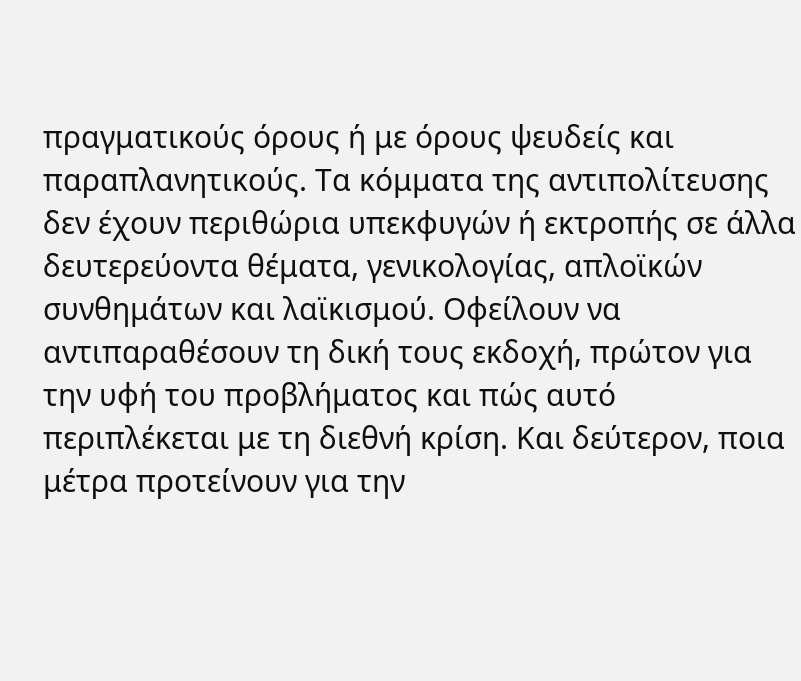πραγματικούς όρους ή με όρους ψευδείς και παραπλανητικούς. Τα κόμματα της αντιπολίτευσης δεν έχουν περιθώρια υπεκφυγών ή εκτροπής σε άλλα δευτερεύοντα θέματα, γενικολογίας, απλοϊκών συνθημάτων και λαϊκισμού. Οφείλουν να αντιπαραθέσουν τη δική τους εκδοχή, πρώτον για την υφή του προβλήματος και πώς αυτό περιπλέκεται με τη διεθνή κρίση. Και δεύτερον, ποια μέτρα προτείνουν για την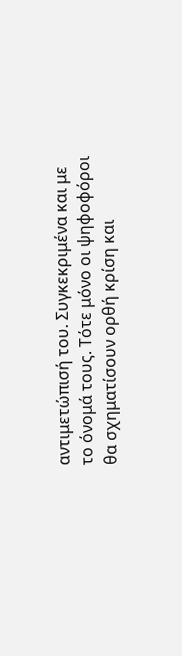αντιμετώπισή του. Συγκεκριμένα και με το όνομά τους. Τότε μόνο οι ψηφοφόροι θα σχηματίσουν ορθή κρίση και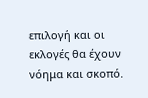επιλογή και οι εκλογές θα έχουν νόημα και σκοπό.